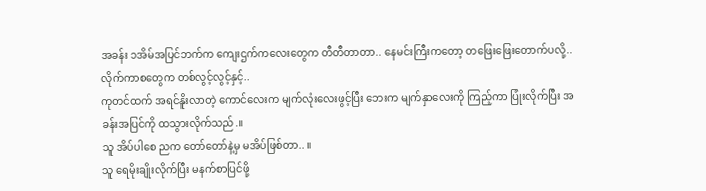အခန်း ၁အိမ်အပြင်ဘက်က ကျေးဌက်ကလေးတွေက တီတီတာတာ.. နေမင်းကြီးကတော့ တဖြေးဖြေးတောက်ပလို့.. လိုက်ကာစတွေက တစ်လွင့်လွင့်နှင့်..
ကုတင်ထက် အရင်နိူးလာတဲ့ ကောင်လေးက မျက်လုံးလေးဖွင့်ပြီး ဘေးက မျက်နှာလေးကို ကြည့်ကာ ပြုံးလိုက်ပြီး အခန်းအပြင်ကို ထသွားလိုက်သည်.။
သူ အိပ်ပါစေ ညက တော်တော်နဲ့မှ မအိပ်ဖြစ်တာ.. ။
သူ ရေမိုးချိုးလိုက်ပြီး မနက်စာပြင်ဖို့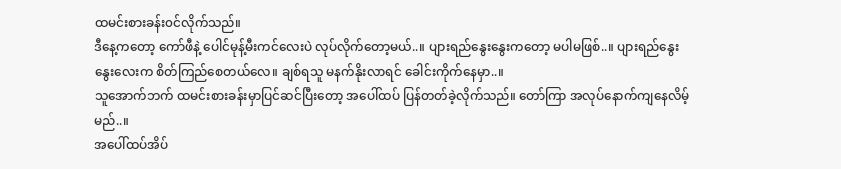ထမင်းစားခန်း၀င်လိုက်သည်။
ဒီနေ့ကတော့ ကော်ဖီနဲ့ ပေါင်မုန့်မီးကင်လေးပဲ လုပ်လိုက်တော့မယ်..။ ပျားရည်နွေးနွေးကတော့ မပါမဖြစ်..။ ပျားရည်နွေးနွေးလေးက စိတ်ကြည်စေတယ်လေ။ ချစ်ရသူ မနက်နိုးလာရင် ခေါင်းကိုက်နေမှာ..။
သူအောက်ဘက် ထမင်းစားခန်းမှာပြင်ဆင်ပြီးတော့ အပေါ်ထပ် ပြန်တတ်ခဲ့လိုက်သည်။ တော်ကြာ အလုပ်နောက်ကျနေလိမ့်မည်..။
အပေါ်ထပ်အိပ်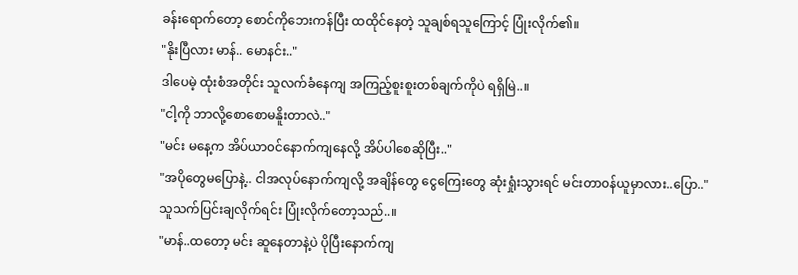ခန်းရောက်တော့ စောင်ကိုဘေးကန်ပြီး ထထိုင်နေတဲ့ သူချစ်ရသူကြောင့် ပြုံးလိုက်၏။
"နိုးပြီလား မာန်.. မောနင်း.."
ဒါပေမဲ့ ထုံးစံအတိုင်း သူလက်ခံနေကျ အကြည့်စူးစူးတစ်ချက်ကိုပဲ ရရှိမြဲ..။
"ငါ့ကို ဘာလို့စောစောမနိူးတာလဲ.."
"မင်း မနေ့က အိပ်ယာ၀င်နောက်ကျနေလို့ အိပ်ပါစေဆိုပြီး.."
"အပိုတွေမပြောနဲ့.. ငါအလုပ်နောက်ကျလို့ အချိန်တွေ ငွေကြေးတွေ ဆုံးရှုံးသွားရင် မင်းတာ၀န်ယူမှာလား..ပြော.."
သူသက်ပြင်းချလိုက်ရင်း ပြုံးလိုက်တော့သည်..။
"မာန်..ထတော့ မင်း ဆူနေတာနဲ့ပဲ ပိုပြီးနောက်ကျ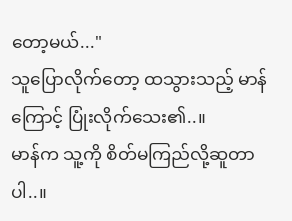တော့မယ်..."
သူပြောလိုက်တော့ ထသွားသည့် မာန်ကြောင့် ပြုံးလိုက်သေး၏..။
မာန်က သူ့ကို စိတ်မကြည်လို့ဆူတာပါ..။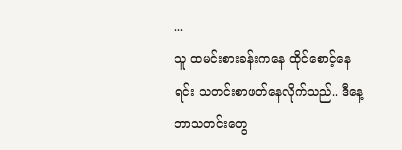...
သူ ထမင်းစားခန်းကနေ ထိုင်စောင့်နေရင်း သတင်းစာဖတ်နေလိုက်သည်.. ဒီနေ့ ဘာသတင်းတွေ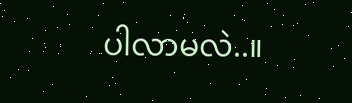ပါလာမလဲ..။